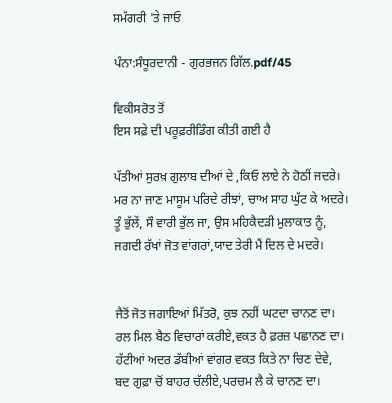ਸਮੱਗਰੀ 'ਤੇ ਜਾਓ

ਪੰਨਾ:ਸੰਧੂਰਦਾਨੀ - ਗੁਰਭਜਨ ਗਿੱਲ.pdf/45

ਵਿਕੀਸਰੋਤ ਤੋਂ
ਇਸ ਸਫ਼ੇ ਦੀ ਪਰੂਫ਼ਰੀਡਿੰਗ ਕੀਤੀ ਗਈ ਹੈ

ਪੱਤੀਆਂ ਸੁਰਖ਼ ਗੁਲਾਬ ਦੀਆਂ ਦੇ ,ਕਿਓ ਲਾਏ ਨੇ ਹੋਠੀਂ ਜਦਰੇ।
ਮਰ ਨਾ ਜਾਣ ਮਾਸੂਮ ਪਰਿਦੇ ਰੀਝਾਂ, ਚਾਅ ਸਾਹ ਘੁੱਟ ਕੇ ਅਦਰੇ।
ਤੂੰ ਭੁੱਲੇਂ, ਸੌ ਵਾਰੀ ਭੁੱਲ ਜਾ, ਉਸ ਮਹਿਕੈਦੜੀ ਮੁਲਾਕਾਤ ਨੂੰ,
ਜਗਦੀ ਰੱਖਾਂ ਜੋਤ ਵਾਂਗਰਾਂ,ਯਾਦ ਤੇਰੀ ਮੈਂ ਦਿਲ ਦੇ ਮਦਰੇ।


ਜੈਤੋਂ ਜੋਤ ਜਗਾਇਆਂ ਮਿੱਤਰੋ, ਕੁਝ ਨਹੀਂ ਘਟਦਾ ਚਾਨਣ ਦਾ।
ਰਲ ਮਿਲ ਬੈਠ ਵਿਚਾਰਾਂ ਕਰੀਏ,ਵਕਤ ਹੈ ਫ਼ਰਜ਼ ਪਛਾਨਣ ਦਾ।
ਹੱਟੀਆਂ ਅਦਰ ਡੱਬੀਆਂ ਵਾਂਗਰ ਵਕਤ ਕਿਤੇ ਨਾ ਚਿਣ ਦੇਵੇ,
ਬਦ ਗੁਫ਼ਾ ਚੋਂ ਬਾਹਰ ਚੱਲੀਏ,ਪਰਚਮ ਲੈ ਕੇ ਚਾਨਣ ਦਾ।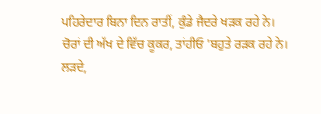ਪਹਿਰੇਦਾਰ ਬਿਨਾ ਦਿਨ ਰਾਤੀਂ, ਕੁੰਡੇ ਜੈਦਰੇ ਖੜਕ ਰਹੇ ਨੇ।
ਚੋਰਾਂ ਦੀ ਅੱਖ ਦੇ ਵਿੱਚ ਕੂਕਰ, ਤਾਂਹੀਓ 'ਬਹੁਤੇ ਰੜਕ ਰਹੇ ਨੇ।
ਲੜਦੇ,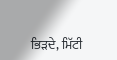ਭਿੜਦੇ, ਮਿੱਟੀ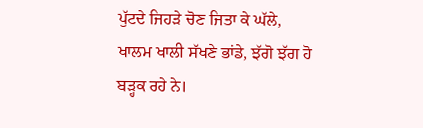ਪੁੱਟਦੇ ਜਿਹੜੇ ਚੋਣ ਜਿਤਾ ਕੇ ਘੱਲੇ,
ਖਾਲਮ ਖਾਲੀ ਸੱਖਣੇ ਭਾਂਡੇ, ਝੱਗੋ ਝੱਗ ਹੋ ਬੜ੍ਹਕ ਰਹੇ ਨੇ।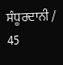ਸੰਧੂਰਦਾਨੀ / 45